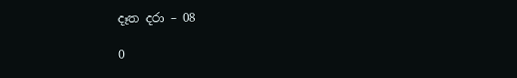දෑත දරා – 08

0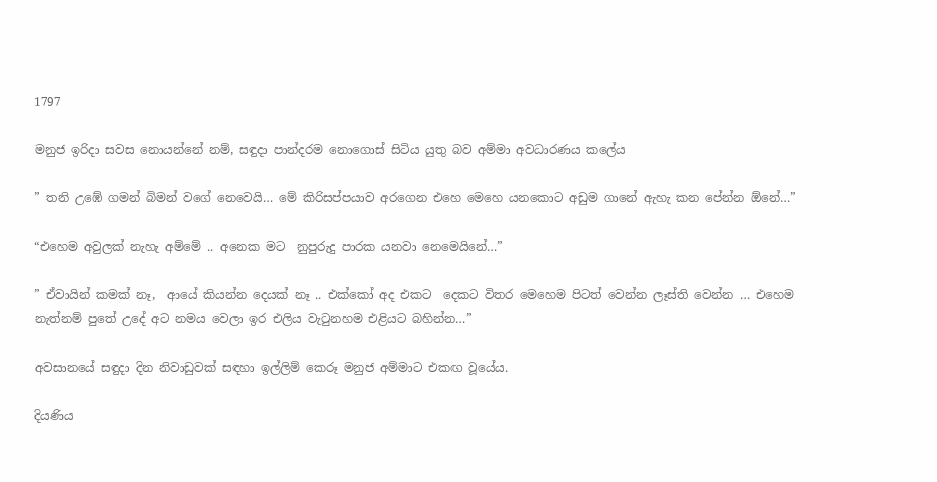1797

මනුජ ඉරිදා සවස නොයන්නේ නම්, සඳුදා පාන්දරම නොගොස් සිටිය යුතු බව අම්මා අවධාරණය කලේය

” තනි උඹේ ගමන් බිමන් වගේ නෙවෙයි… මේ කිරිසප්පයාව අරගෙන එහෙ මෙහෙ යනකොට අඩුම ගානේ ඇහැ කන පේන්න ඕනේ…”

“එහෙම අවුලක් නැහැ අම්මේ .. අනෙක මට  නුපුරුදු පාරක යනවා නෙමෙයිනේ…”

” ඒවායින් කමක් නෑ,  ආයේ කියන්න දෙයක් නෑ .. එක්කෝ අද එකට  දෙකට විතර මෙහෙම පිටත් වෙන්න ලෑස්ති වෙන්න … එහෙම නැත්නම් පුතේ උදේ අට නමය වෙලා ඉර එලිය වැටුනහම එළියට බහින්න…”

අවසානයේ සඳුදා දින නිවාඩුවක් සඳහා ඉල්ලිම් කෙරූ මනුජ අම්මාට එකඟ වූයේය.

දියණිය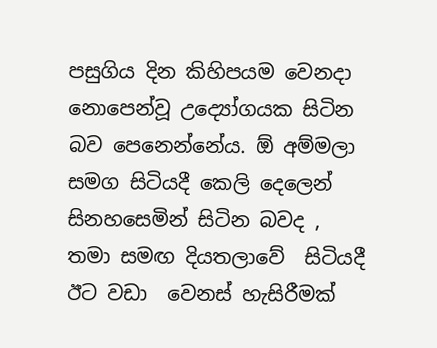පසුගිය දින කිහිපයම වෙනදා නොපෙන්වූ උද්‍යෝගයක සිටින බව පෙනෙන්නේය. ඕ අම්මලා සමග සිටියදී කෙලි දෙලෙන් සිනහසෙමින් සිටින බවද ,  තමා සමඟ දියතලාවේ  සිටියදී ඊට වඩා  වෙනස් හැසිරීමක්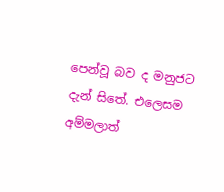පෙන්වූ බව ද මනුජට  දැන් සිතේ. එලෙසම අම්මලාත්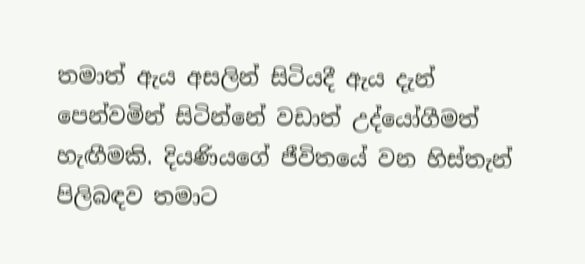තමාත් ඇය අසලින් සිටියදී ඇය දැන් පෙන්වමින් සිටින්නේ වඩාත් උද්යෝගීමත් හැඟීමකි. දියණියගේ ජීවිතයේ වන හිස්තැන් පිලිබඳව තමාට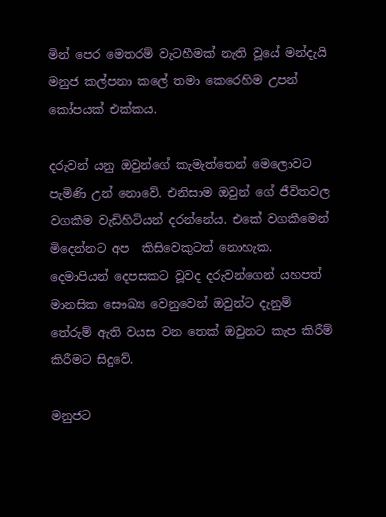මින් පෙර මෙතරම් වැටහීමක් නැති වූයේ මන්දැයි මනුජ කල්පනා කලේ තමා කෙරෙහිම උපන් කෝපයක් එක්කය.

දරුවන් යනු ඔවුන්ගේ කැමැත්තෙන් මෙලොවට පැමිණි උන් නොවේ. එනිසාම ඔවුන් ගේ ජීවිතවල වගකීම වැඩිහිටියන් දරන්නේය. එකේ වගකීමෙන් මිදෙන්නට අප  කිසිවෙකුටත් නොහැක. දෙමාපියන් දෙපසකට වූවද දරුවන්ගෙන් යහපත් මානසික සෞඛ්‍ය වෙනුවෙන් ඔවුන්ට දැනුම් තේරුම් ඇති වයස වන තෙක් ඔවුනට කැප කිරීම් කිරීමට සිදුවේ.

මනුජට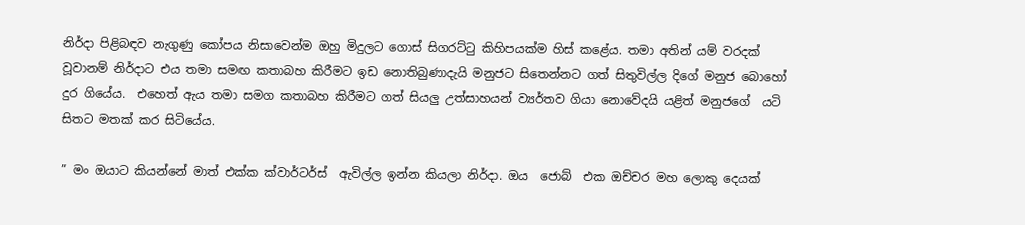නිර්දා පිළිබඳව නැගුණු කෝපය නිසාවෙන්ම ඔහු මිදුලට ගොස් සිගරට්ටු කිහිපයක්ම හිස් කළේය. තමා අතින් යම් වරදක් වූවානම් නිර්දාට එය තමා සමඟ කතාබහ කිරීමට ඉඩ නොතිබුණාදැයි මනුජට සිතෙන්නට ගත් සිතුවිල්ල දිගේ මනුජ බොහෝ දුර ගියේය.  එහෙත් ඇය තමා සමග කතාබහ කිරීමට ගත් සියලු උත්සාහයන් ව්‍යර්තව ගියා නොවේදයි යළිත් මනුජගේ  යටි සිතට මතක් කර සිටියේය.

” මං ඔයාට කියන්නේ මාත් එක්ක ක්වාර්ටර්ස්  ඇවිල්ල ඉන්න කියලා නිර්දා. ඔය  ජොබ්  එක ඔච්චර මහ ලොකු දෙයක්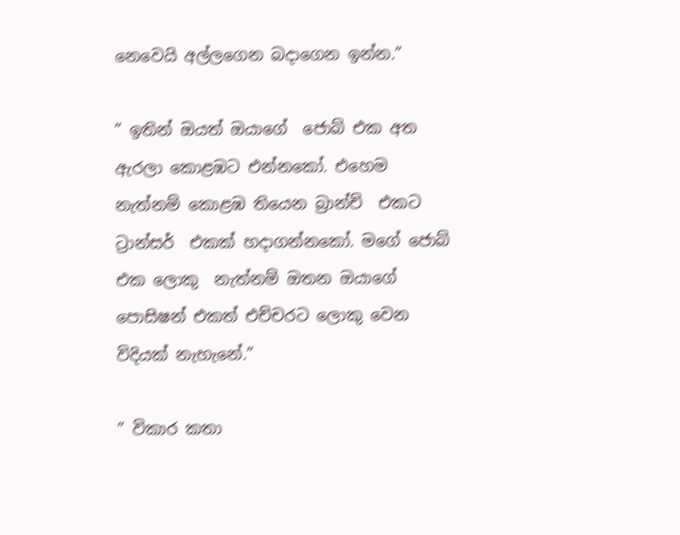නෙවෙයි අල්ලගෙන බදාගෙන ඉන්න.”

” ඉතින් ඔයත් ඔයාගේ  ජොබ් එක අත ඇරලා කොළඹට එන්නකෝ. එහෙම නැත්නම් කොළඹ තියෙන බ්‍රාන්ච්  එකට  ට්‍රාන්සර්  එකක් හදාගන්නකෝ. මගේ ජොබ් එක ලොකු  නැත්නම් ඔතන ඔයාගේ  පොසිෂන් එකත් එච්චරට ලොකු වෙන විදියක් නැහැනේ.”

” විකාර කතා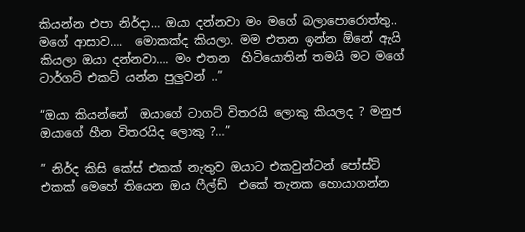කියන්න එපා නිර්දා… ඔයා දන්නවා මං මගේ බලාපොරොත්තු..  මගේ ආසාව….  මොකක්ද කියලා. මම එතන ඉන්න ඕනේ ඇයි කියලා ඔයා දන්නවා…. මං එතන  හිටියොතින් තමයි මට මගේ ටාර්ගට් එකට් යන්න පුලුවන් ..”

“ඔයා කියන්නේ  ඔයාගේ ටාගට් විතරයි ලොකු කියලද ? මනුජ ඔයාගේ හීන විතරයිද ලොකු ?…”

” නිර්ද කිසි කේස් එකක් නැතුව ඔයාට එකවුන්ටන් පෝස්ට් එකක් මෙහේ තියෙන ඔය ෆීල්ඩ්  එකේ තැනක හොයාගන්න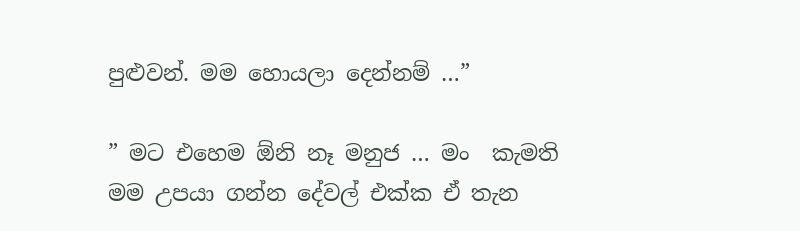පුළුවන්. මම හොයලා දෙන්නම් …”

” මට එහෙම ඕනි නෑ මනුජ … මං  කැමති මම උපයා ගන්න දේවල් එක්ක ඒ තැන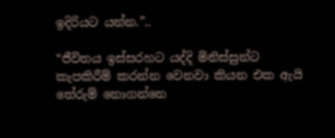ඉදිරියට යන්න.”..

“ජීවිතය ඉස්සරහට යද්දි මිනිස්සුන්ට කැපකිරීම් කරන්න වෙනවා කියන එක ඇයි තේරුම් නොගන්නෙ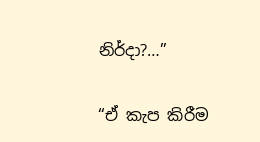නිර්දා?…”

“ඒ කැප කිරීම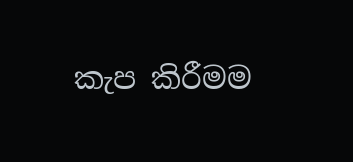කැප කිරීමම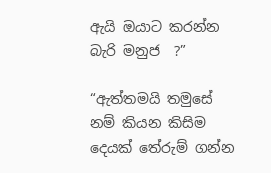ඇයි ඔයාට කරන්න බැරි මනුජ  ?”

“ඇත්තමයි තමුසේ  නම් කියන කිසිම දෙයක් තේරුම් ගන්න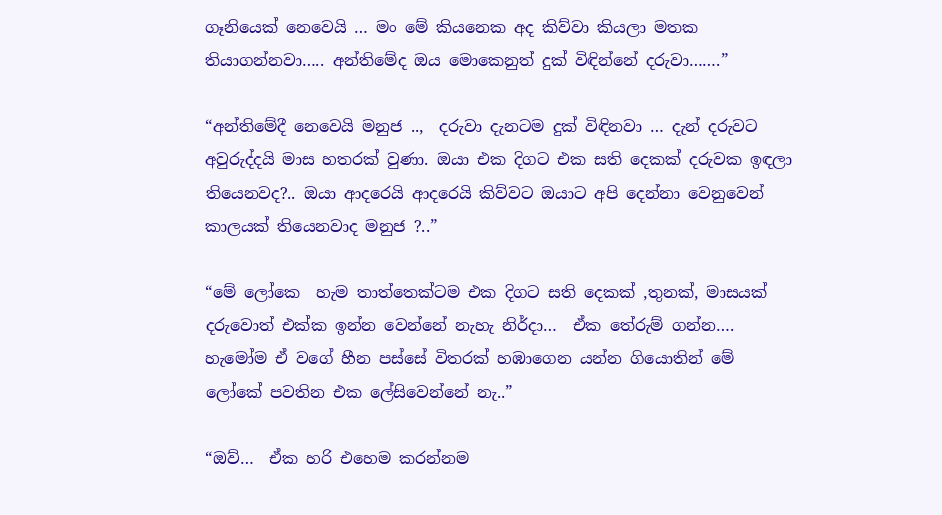ගෑනියෙක් නෙවෙයි … මං මේ කියනෙක අද කිව්වා කියලා මතක තියාගන්නවා….. අන්තිමේද ඔය මොකෙනුත් දුක් විඳින්නේ දරුවා…….”

“අන්තිමේදී නෙවෙයි මනුජ ..,  දරුවා දැනටම දුක් විඳිනවා … දැන් දරුවට අවුරුද්දයි මාස හතරක් වුණා. ඔයා එක දිගට එක සති දෙකක් දරුවක ඉඳලා තියෙනවද?.. ඔයා ආදරෙයි ආදරෙයි කිව්වට ඔයාට අපි දෙන්නා වෙනුවෙන් කාලයක් තියෙනවාද මනුජ ?..”

“මේ ලෝකෙ  හැම තාත්තෙක්ටම එක දිගට සති දෙකක් ,තුනක්, මාසයක් දරුවොත් එක්ක ඉන්න වෙන්නේ නැහැ නිර්දා…  ඒක තේරුම් ගන්න….  හැමෝම ඒ වගේ හීන පස්සේ විතරක් හඹාගෙන යන්න ගියොතින් මේ ලෝකේ පවතින එක ලේසිවෙන්නේ නැ..”

“ඔව්…  ඒක හරි එහෙම කරන්නම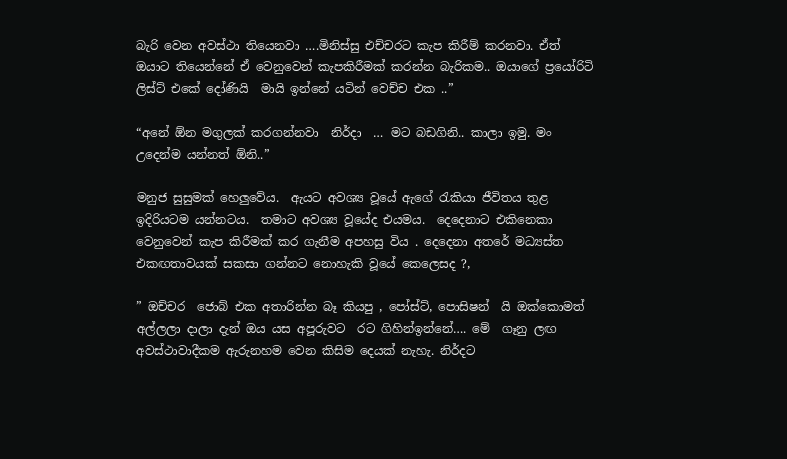බැරි වෙන අවස්ථා තියෙනවා ….මිනිස්සු එච්චරට කැප කිරීම් කරනවා. ඒත් ඔයාට තියෙන්නේ ඒ වෙනුවෙන් කැපකිරීමක් කරන්න බැරිකම.. ඔයාගේ ප්‍රයෝරිටි ලිස්ට් එකේ දෝණියි  මායි ඉන්නේ යටින් වෙච්ච එක ..”

“අනේ ඕන මගුලක් කරගන්නවා  නිර්දා  … මට බඩගිනි.. කාලා ඉමු. මං උදෙන්ම යන්නත් ඕනි..”

මනුජ සුසුමක් හෙලුවේය.  ඇයට අවශ්‍ය වූයේ ඇගේ රැකියා ජීවිතය තුළ ඉදිරියටම යන්නටය.  තමාට අවශ්‍ය වූයේද එයමය.  දෙදෙනාට එකිනෙකා වෙනුවෙන් කැප කිරීමක් කර ගැනීම අපහසු විය . දෙදෙනා අතරේ මධ්‍යස්ත එකඟතාවයක් සකසා ගන්නට නොහැකි වූයේ කෙලෙසද ?,

” ඔච්චර  ජොබ් එක අතාරින්න බෑ කියපු , පෝස්ට්, පොසිෂන්  යි ඔක්කොමත් අල්ලලා දාලා දැන් ඔය යස අපූරුවට  රට ගිහින්ඉන්නේ…. මේ  ගෑනු ලඟ අවස්ථාවාදීකම ඇරුනහම වෙන කිසිම දෙයක් නැහැ. නිර්දට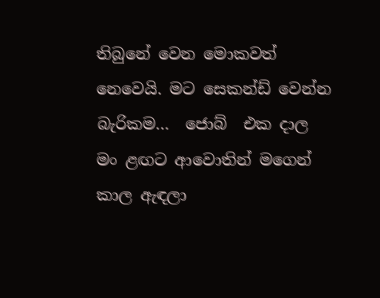තිබුනේ වෙන මොකවත් නෙවෙයි. මට සෙකන්ඩ් වෙන්න බැරිකම…  ජොබ්  එක දාල මං ළඟට ආවොතින් මගෙන් කාල ඇඳලා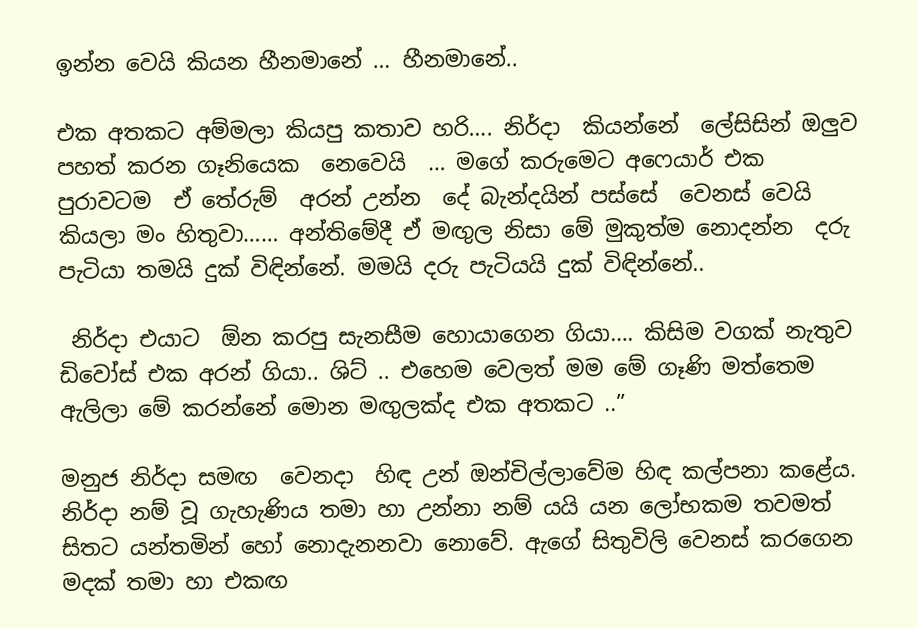ඉන්න වෙයි කියන හීනමානේ … හීනමානේ..

එක අතකට අම්මලා කියපු කතාව හරි…. නිර්දා  කියන්නේ  ලේසිසින් ඔලුව පහත් කරන ගෑනියෙක  නෙවෙයි  … මගේ කරුමෙට අෆෙයාර් එක  පුරාවටම  ඒ තේරුම්  අරන් උන්න  දේ බැන්දයින් පස්සේ  වෙනස් වෙයි  කියලා මං හිතුවා…… අන්තිමේදී ඒ මඟුල නිසා මේ මුකුත්ම නොදන්න  දරු පැටියා තමයි දුක් විඳින්නේ. මමයි දරු පැටියයි දුක් විඳින්නේ..

 නිර්දා එයාට  ඕන කරපු සැනසීම හොයාගෙන ගියා…. කිසිම වගක් නැතුව ඩිවෝස් එක අරන් ගියා.. ශිට් .. එහෙම වෙලත් මම මේ ගෑණි මත්තෙම ඇලිලා මේ කරන්නේ මොන මඟුලක්ද එක අතකට ..”

මනුජ නිර්දා සමඟ  වෙනදා  හිඳ උන් ඔන්චිල්ලාවේම හිඳ කල්පනා කළේය. නිර්දා නම් වූ ගැහැණිය තමා හා උන්නා නම් යයි යන ලෝභකම තවමත් සිතට යන්තමින් හෝ නොදැනනවා නොවේ. ඇගේ සිතුවිලි වෙනස් කරගෙන මදක් තමා හා එකඟ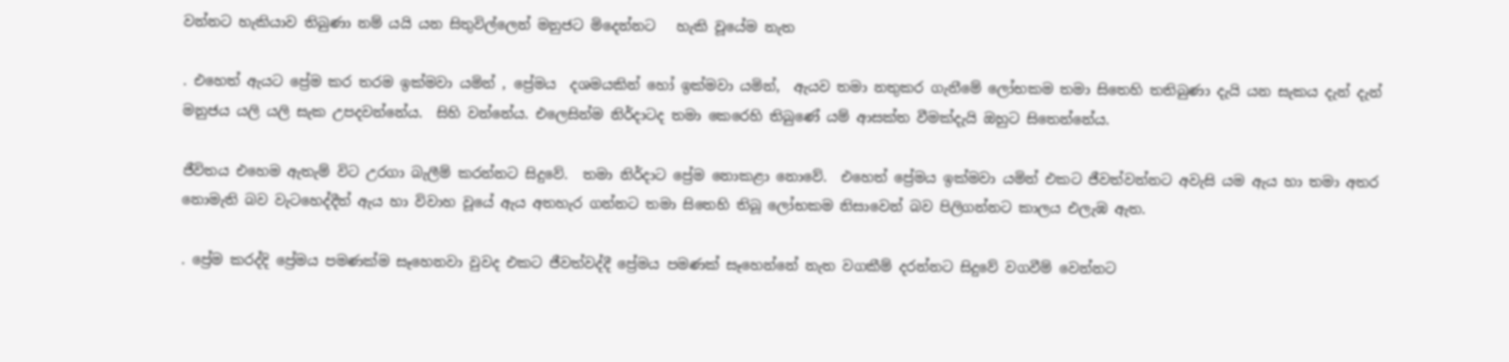වන්නට හැකියාව තිබුණා නම් යයි යන සිතුවිල්ලෙන් මනුජට මිදෙන්නට   හැකි වූයේම නැත

. එහෙත් ඇයට ප්‍රේම කර තරම ඉක්මවා යමින් , ප්‍රේමය  දශමයකින් හෝ ඉක්මවා යමින්,  ඇයව තමා නතුකර ගැනීමේ ලෝභකම තමා සිතෙහි තතිබුණා දැයි යන සැකය දැන් දැන් මනුජය යලි යලි සැක උපදවන්නේය.  සිහි වන්නේය. එලෙසින්ම නිර්දාටද තමා කෙරෙහි තිබුණේ යම් ආසක්ත වීමක්දැයි ඔහුට සිතෙන්නේය.

ජීවිතය එහෙම ඇතැම් විට උරගා බැලීම් කරන්නට සිදුවේ.  තමා නිර්දාට ප්‍රේම නොකළා නොවේ.  එහෙත් ප්‍රේමය ඉක්මවා යමින් එකට ජීවත්වන්නට අවැසි යම ඇය හා තමා අතර නොමැති බව වැටහෙද්දීත් ඇය හා විවාහ වූයේ ඇය අතහැර ගන්නට තමා සිතෙහි තිබූ ලෝභකම නිසාවෙන් බව පිලිගන්නට කාලය එලැඹ ඇත.

. ප්‍රේම කරද්දි ප්‍රේමය පමණක්ම සෑහෙනවා වුවද එකට ජීවත්වද්දී ප්‍රේමය පමණක් සෑහෙන්නේ නැත වගකීම් දරන්නට සිදුවේ වගවීම් වෙන්නට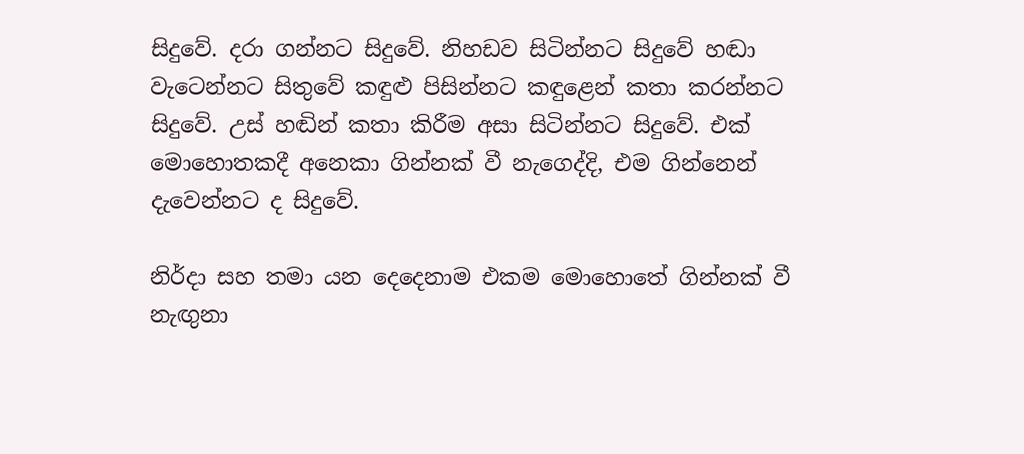සිදුවේ. දරා ගන්නට සිදුවේ. නිහඩව සිටින්නට සිදුවේ හඬා වැටෙන්නට සිතුවේ කඳුළු පිසින්නට කඳුළෙන් කතා කරන්නට සිදුවේ. උස් හඬින් කතා කිරීම අසා සිටින්නට සිදුවේ. එක් මොහොතකදී අනෙකා ගින්නක් වී නැගෙද්දි, එම ගින්නෙන් දැවෙන්නට ද සිදුවේ.

නිර්දා සහ තමා යන දෙදෙනාම එකම මොහොතේ ගින්නක් වී නැඟුනා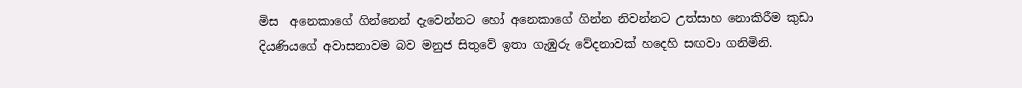මිස  අනෙකාගේ ගින්නෙන් දැවෙන්නට හෝ අනෙකාගේ ගින්න නිවන්නට උත්සාහ නොකිරීම කුඩා දියණියගේ අවාසනාවම බව මනුජ සිතුවේ ඉතා ගැඹුරු වේදනාවක් හදෙහි සඟවා ගනිමිනි.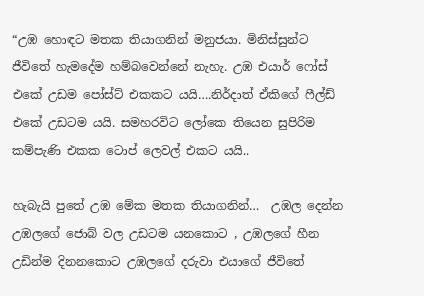“උඹ හොඳට මතක තියාගනින් මනුජයා. මිනිස්සුන්ට ජීවිතේ හැමදේම හම්බවෙන්නේ නැහැ. උඹ එයාර් ෆෝස් එකේ උඩම පෝස්ට් එකකට යයි….නිර්දාත් ඒකිගේ ෆීල්ඩ් එකේ උඩටම යයි. සමහරවිට ලෝකෙ තියෙන සුපිරිම කම්පැණි එකක ටොප් ලෙවල් එකට යයි..

හැබැයි පුතේ උඹ මේක මතක තියාගනින්…  උඹල දෙන්න උඹලගේ ජොබ් වල උඩටම යනකොට , උඹලගේ හීන උඩින්ම දිනනකොට උඹලගේ දරුවා එයාගේ ජීවිතේ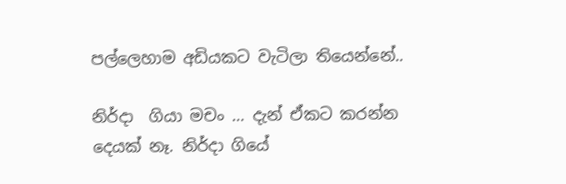පල්ලෙහාම අඩියකට වැටිලා තියෙන්නේ..

නිර්දා  ගියා මචං … දැන් ඒකට කරන්න දෙයක් නෑ. නිර්දා ගියේ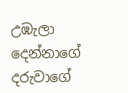උඹැලා දෙන්නාගේ දරුවාගේ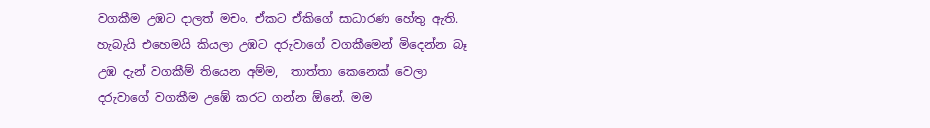වගකීම උඹට දාලත් මචං. ඒකට ඒකිගේ සාධාරණ හේතු ඇති. හැබැයි එහෙමයි කියලා උඹට දරුවාගේ වගකීමෙන් මිදෙන්න බෑ උඹ දැන් වගකීම් තියෙන අම්ම,  තාත්තා කෙනෙක් වෙලා දරුවාගේ වගකීම උඹේ කරට ගන්න ඕනේ. මම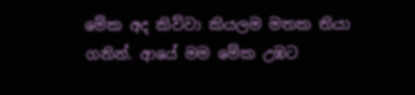මේක අද කිව්වා කියලම මතක තියා ගනින්. ආයේ මම මේක උඹට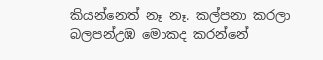කියන්නෙත් නෑ නෑ. කල්පනා කරලා බලපන්උඹ මොකද කරන්නේ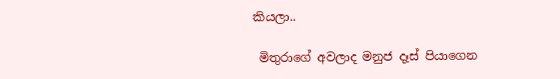කියලා..

 මිතුරාගේ අවලාද මනුජ දෑස් පියාගෙන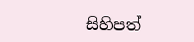සිහිපත්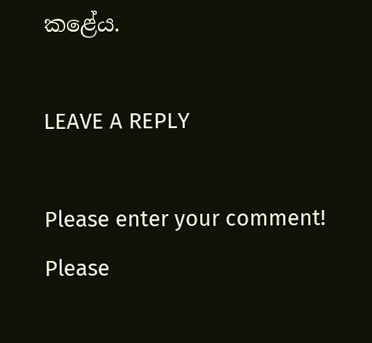කළේය.

LEAVE A REPLY

Please enter your comment!
Please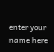enter your name here